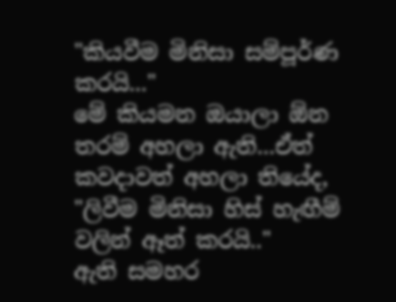"කියවීම මිනිසා සම්පූර්ණ කරයි..."
මේ කියමන ඔයාලා ඕන තරම් අහලා ඇති...ඒත් කවදාවත් අහලා තියේද,
"ලිවීම මිනිසා හිස් හැඟීම් වලින් ඈත් කරයි.."
ඇති සමහර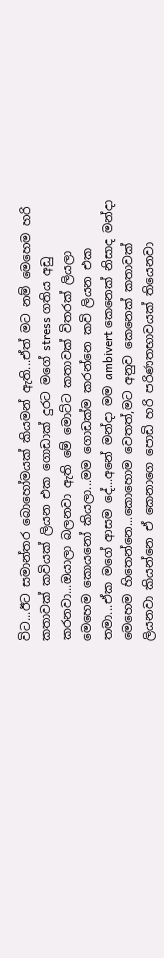විට...ඊට සමාන්තර බොහෝමයක් කියමන් ඇති...ඒත් මට නම් මෙහෙම හරි කතාවක් කවියක් ලියන එක ගොඩාක් දුරට මගේ stress ගතිය අඩු කරනවා...ඔයාලා බලනවා ඇති මේ මොට්ට කතාවක් විතරක් ලියලා මෙහෙම කොයනෝ කියලා...මම ගොඩක්ම කරන්නෙ කවි ලියන එක තමා...ඒක මගේ ආසම දේ...අනේ මන්දා මම ambivert කෙනෙක් නිසාද මන්දා මෙහෙම හිතෙන්නෙ...කොහොම වෙතත්,මට අනුව කෙනෙක් කතාවක් ලියනවා කියන්නෙ ඒ කෙනාගෙ පොඩි හරි පරිණතභාවයක් තියෙනවා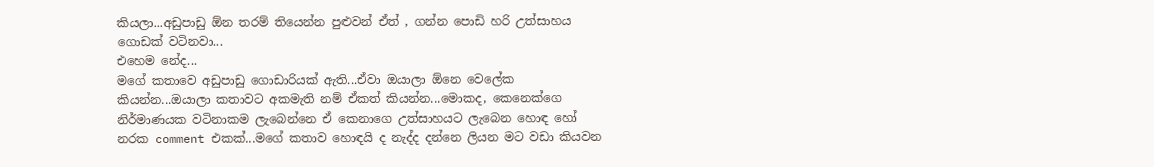කියලා...අඩුපාඩු ඕන තරම් තියෙන්න පුළුවන් ඒත් , ගන්න පොඩි හරි උත්සාහය ගොඩක් වටිනවා...
එහෙම නේද...
මගේ කතාවෙ අඩුපාඩු ගොඩාරියක් ඇති...ඒවා ඔයාලා ඕනෙ වෙලේක කියන්න...ඔයාලා කතාවට අකමැති නම් ඒකත් කියන්න...මොකද, කෙනෙක්ගෙ නිර්මාණයක වටිනාකම ලැබෙන්නෙ ඒ කෙනාගෙ උත්සාහයට ලැබෙන හොඳ හෝ නරක comment එකක්...මගේ කතාව හොඳයි ද නැද්ද දන්නෙ ලියන මට වඩා කියවන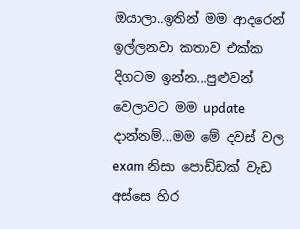ඔයාලා..ඉතින් මම ආදරෙන් ඉල්ලනවා කතාව එක්ක දිගටම ඉන්න...පුළුවන් වෙලාවට මම update දාන්නම්...මම මේ දවස් වල exam නිසා පොඩ්ඩක් වැඩ අස්සෙ හිර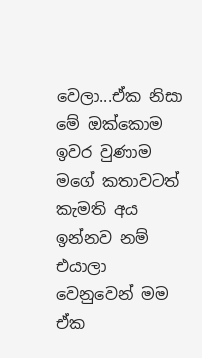වෙලා...ඒක නිසා මේ ඔක්කොම ඉවර වුණාම මගේ කතාවටත් කැමති අය ඉන්නව නම් එයාලා වෙනුවෙන් මම ඒක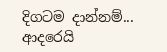දිගටම දාන්නම්...
ආදරෙයි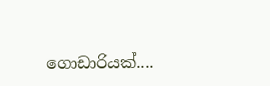ගොඩාරියක්....